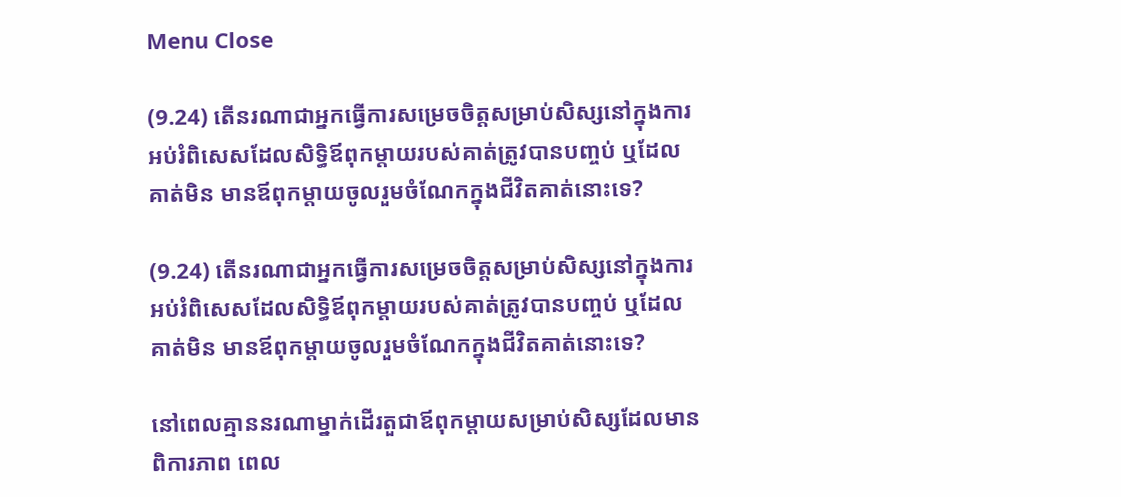Menu Close

(9.24) តើនរណាជាអ្នកធ្វើការសម្រេចចិត្តសម្រាប់សិស្សនៅក្នុងការអប់រំពិសេសដែលសិទ្ធិឪពុកម្តាយរបស់គាត់ត្រូវបានបញ្ចប់ ឬដែលគាត់មិន មានឪពុកម្តាយចូលរួមចំណែកក្នុងជីវិតគាត់នោះទេ?

(9.24) តើនរណាជាអ្នកធ្វើការសម្រេចចិត្តសម្រាប់សិស្សនៅក្នុងការអប់រំពិសេសដែលសិទ្ធិឪពុកម្តាយរបស់គាត់ត្រូវបានបញ្ចប់ ឬដែលគាត់មិន មានឪពុកម្តាយចូលរួមចំណែកក្នុងជីវិតគាត់នោះទេ?

នៅពេលគ្មាននរណាម្នាក់ដើរតួជាឪពុកម្តាយសម្រាប់សិស្សដែលមានពិការភាព ពេល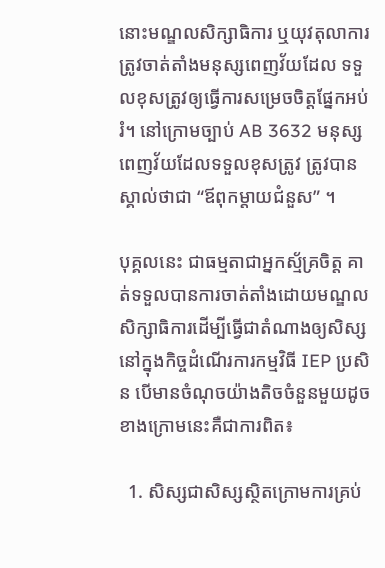នោះមណ្ឌលសិក្សាធិការ ឬយុវតុលាការ ត្រូវចាត់តាំងមនុស្សពេញវ័យដែល ទទួលខុសត្រូវឲ្យធ្វើការសម្រេចចិត្តផ្នែកអប់រំ។ នៅក្រោមច្បាប់ AB 3632 មនុស្ស ពេញវ័យដែលទទួលខុសត្រូវ ត្រូវបានស្គាល់ថាជា “ឪពុកម្តាយជំនួស” ។

បុគ្គលនេះ ជាធម្មតាជាអ្នកស្ម័គ្រចិត្ត គាត់ទទួលបានការចាត់តាំងដោយមណ្ឌល សិក្សាធិការដើម្បីធ្វើជាតំណាងឲ្យសិស្សនៅក្នុងកិច្ចដំណើរការកម្មវិធី IEP ប្រសិន បើមានចំណុចយ៉ាងតិចចំនួនមួយដូចខាងក្រោមនេះគឺជាការពិត៖

  1. សិស្សជាសិស្សស្ថិតក្រោមការគ្រប់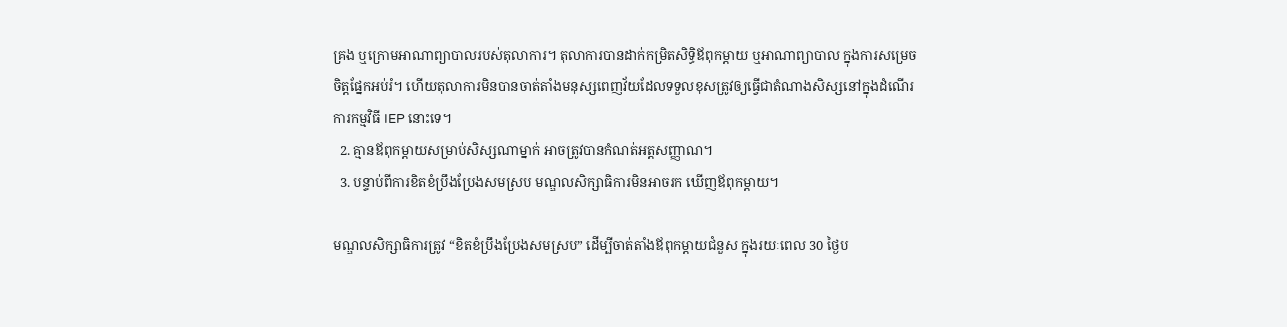គ្រង ឬក្រោមអាណាព្យាបាលរបស់តុលាការ។ តុលាការបានដាក់កម្រិតសិទ្ធិឪពុកម្តាយ ឬអាណាព្យាបាល ក្នុងការសម្រេចចិត្តផ្នែកអប់រំ។ ហើយតុលាការមិនបានចាត់តាំងមនុស្សពេញវ័យដែលទទួលខុសត្រូវឲ្យធ្វើជាតំណាងសិស្សនៅក្នុងដំណើរការកម្មវិធី IEP នោះទេ។
  2. គ្មានឪពុកម្តាយសម្រាប់សិស្សណាម្នាក់ អាចត្រូវបានកំណត់អត្តសញ្ញាណ។
  3. បន្ទាប់ពីការខិតខំប្រឹងប្រែងសមស្រប មណ្ឌលសិក្សាធិការមិនអាចរក ឃើញឪពុកម្តាយ។

មណ្ឌលសិក្សាធិការត្រូវ “ខិតខំប្រឹងប្រែងសមស្រប” ដើម្បីចាត់តាំងឪពុកម្តាយជំនួស ក្នុងរយៈពេល 30 ថ្ងៃប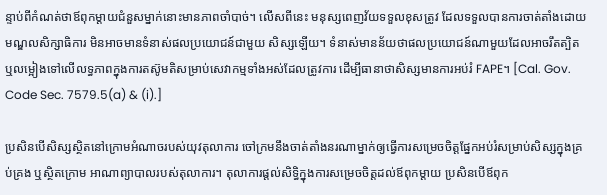ន្ទាប់ពីកំណត់ថាឪពុកម្តាយជំនួសម្នាក់នោះមានភាពចាំបាច់។ លើសពីនេះ មនុស្សពេញវ័យទទួលខុសត្រូវ ដែលទទួលបានការចាត់តាំងដោយមណ្ឌលសិក្សាធិការ មិនអាចមានទំនាស់ផលប្រយោជន៍ជាមួយ សិស្សឡើយ។ ទំនាស់មានន័យថាផលប្រយោជន៍ណាមួយដែលអាចរឹតត្បិត ឬលម្អៀងទៅលើលទ្ធភាពក្នុងការតស៊ូមតិសម្រាប់សេវាកម្មទាំងអស់ដែលត្រូវការ ដើម្បីធានាថាសិស្សមានការអប់រំ FAPE។ [Cal. Gov. Code Sec. 7579.5(a) & (i).]

ប្រសិនបើសិស្សស្ថិតនៅក្រោមអំណាចរបស់យុវតុលាការ ចៅក្រមនឹងចាត់តាំងនរណាម្នាក់ឲ្យធ្វើការសម្រេចចិត្តផ្នែកអប់រំសម្រាប់សិស្សក្នុងគ្រប់គ្រង ឬស្ថិតក្រោម អាណាព្យាបាលរបស់តុលាការ។ តុលាការផ្តល់សិទ្ធិក្នុងការសម្រេចចិត្តដល់ឪពុកម្តាយ ប្រសិនបើឪពុក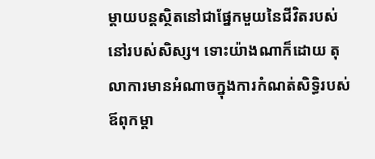ម្តាយបន្តស្ថិតនៅជាផ្នែកមួយនៃជីវិតរបស់នៅរបស់សិស្ស។ ទោះយ៉ាងណាក៏ដោយ តុលាការមានអំណាចក្នុងការកំណត់សិទ្ធិរបស់ឪពុកម្តា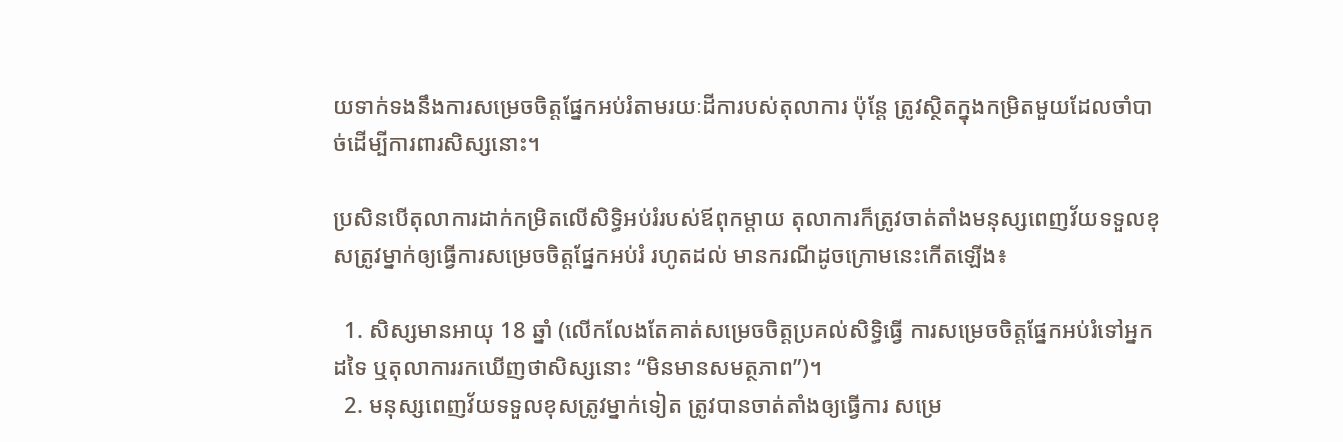យទាក់ទងនឹងការសម្រេចចិត្តផ្នែកអប់រំតាមរយៈដីការបស់តុលាការ ប៉ុន្តែ ត្រូវស្ថិតក្នុងកម្រិតមួយដែលចាំបាច់ដើម្បីការពារសិស្សនោះ។

ប្រសិនបើតុលាការដាក់កម្រិតលើសិទ្ធិអប់រំរបស់ឪពុកម្តាយ តុលាការក៏ត្រូវចាត់តាំងមនុស្សពេញវ័យទទួលខុសត្រូវម្នាក់ឲ្យធ្វើការសម្រេចចិត្តផ្នែកអប់រំ រហូតដល់ មានករណីដូចក្រោមនេះកើតឡើង៖

  1. សិស្សមានអាយុ 18 ឆ្នាំ (លើកលែងតែគាត់សម្រេចចិត្តប្រគល់សិទ្ធិធ្វើ ការសម្រេចចិត្តផ្នែកអប់រំទៅអ្នកដទៃ ឬតុលាការរកឃើញថាសិស្សនោះ “មិនមានសមត្ថភាព”)។
  2. មនុស្សពេញវ័យទទួលខុសត្រូវម្នាក់ទៀត ត្រូវបានចាត់តាំងឲ្យធ្វើការ សម្រេ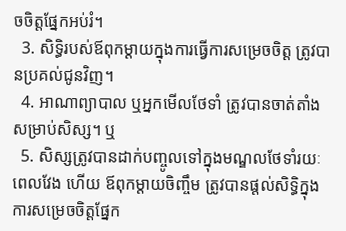ចចិត្តផ្នែកអប់រំ។
  3. សិទ្ធិរបស់ឪពុកម្តាយក្នុងការធ្វើការសម្រេចចិត្ត ត្រូវបានប្រគល់ជូនវិញ។
  4. អាណាព្យាបាល ឬអ្នកមើលថែទាំ ត្រូវបានចាត់តាំងសម្រាប់សិស្ស។ ឬ
  5. សិស្សត្រូវបានដាក់បញ្ចូលទៅក្នុងមណ្ឌលថែទាំរយៈពេលវែង ហើយ ឪពុកម្តាយចិញ្ចឹម ត្រូវបានផ្តល់សិទ្ធិក្នុងការសម្រេចចិត្តផ្នែក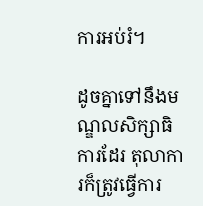ការអប់រំ។

ដូចគ្នាទៅនឹងមណ្ឌលសិក្សាធិការដែរ តុលាការក៏ត្រូវធ្វើការ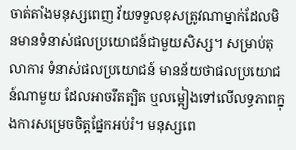ចាត់តាំងមនុស្សពេញ វ័យទទួលខុសត្រូវណាម្នាក់ដែលមិនមានទំនាស់ផលប្រយោជន៍ជាមួយសិស្ស។ សម្រាប់តុលាការ ទំនាស់ផលប្រយោជន៍ មានន័យថាផលប្រយោជន៍ណាមួយ ដែលអាចរឹតត្បិត ឬលម្អៀងទៅលើលទ្ធភាពក្នុងការសម្រេចចិត្តផ្នែកអប់រំ។ មនុស្សពេ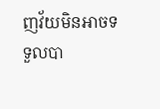ញវ័យមិនអាចទទួលបា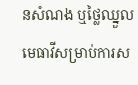នសំណង ឬថ្លៃឈ្នួលមេធាវីសម្រាប់ការស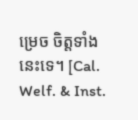ម្រេច ចិត្តទាំងនេះទេ។ [Cal. Welf. & Inst.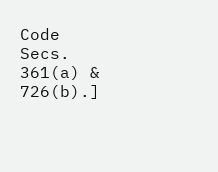Code Secs. 361(a) & 726(b).]